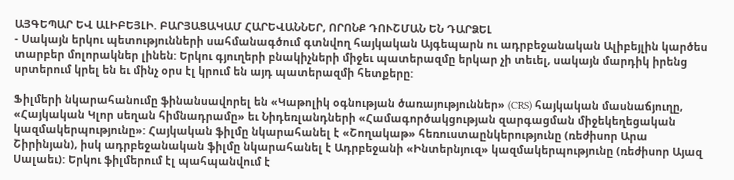ԱՅԳԵՊԱՐ ԵՎ ԱԼԻԲԵՅԼԻ. ԲԱՐՅԱՑԱԿԱՄ ՀԱՐԵՎԱՆՆԵՐ, ՈՐՈՆՔ ԴՈՒՇՄԱՆ ԵՆ ԴԱՐՁԵԼ
- Սակայն երկու պետությունների սահմանագծում գտնվող հայկական Այգեպարն ու ադրբեջանական Ալիբեյլին կարծես տարբեր մոլորակներ լինեն: Երկու գյուղերի բնակիչների միջեւ պատերազմը երկար չի տեւել, սակայն մարդիկ իրենց սրտերում կրել են եւ մինչ օրս էլ կրում են այդ պատերազմի հետքերը:

Ֆիլմերի նկարահանումը ֆինանսավորել են «Կաթոլիկ օգնության ծառայություններ» (CRS) հայկական մասնաճյուղը, «Հայկական Կլոր սեղան հիմնադրամը» եւ Նիդեռլանդների «Համագործակցության զարգացման միջեկեղեցական կազմակերպությունը»: Հայկական ֆիլմը նկարահանել է «Շողակաթ» հեռուստաընկերությունը (ռեժիսոր Արա Շիրինյան), իսկ ադրբեջանական ֆիլմը նկարահանել է Ադրբեջանի «Ինտերնյուզ» կազմակերպությունը (ռեժիսոր Այազ Սալաեւ): Երկու ֆիլմերում էլ պահպանվում է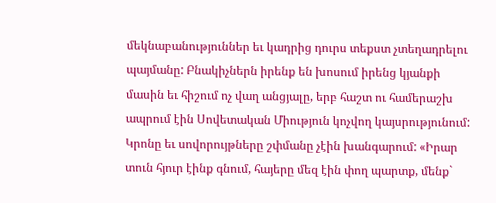մեկնաբանություններ եւ կադրից դուրս տեքստ չտեղադրելու պայմանը: Բնակիչներն իրենք են խոսում իրենց կյանքի մասին եւ հիշում ոչ վաղ անցյալը, երբ հաշտ ու համերաշխ ապրում էին Սովետական Միություն կոչվող կայսրությունում: Կրոնը եւ սովորույթները շփմանը չէին խանգարում: «Իրար տուն հյուր էինք գնում, հայերը մեզ էին փող պարտք, մենք`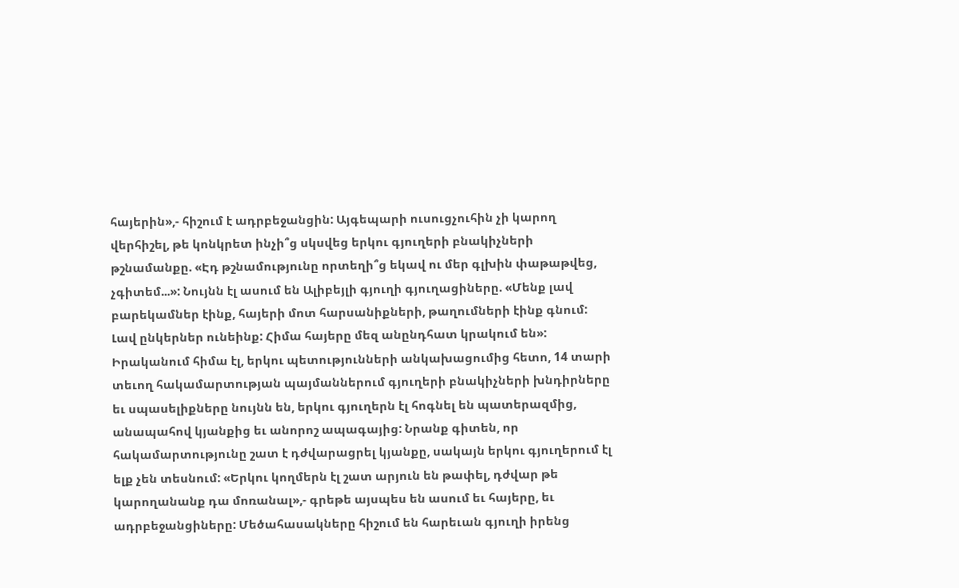հայերին»,- հիշում է ադրբեջանցին: Այգեպարի ուսուցչուհին չի կարող վերհիշել, թե կոնկրետ ինչի՞ց սկսվեց երկու գյուղերի բնակիչների թշնամանքը. «Էդ թշնամությունը որտեղի՞ց եկավ ու մեր գլխին փաթաթվեց, չգիտեմ...»: Նույնն էլ ասում են Ալիբեյլի գյուղի գյուղացիները. «Մենք լավ բարեկամներ էինք, հայերի մոտ հարսանիքների, թաղումների էինք գնում: Լավ ընկերներ ունեինք: Հիմա հայերը մեզ անընդհատ կրակում են»:
Իրականում հիմա էլ, երկու պետությունների անկախացումից հետո, 14 տարի տեւող հակամարտության պայմաններում գյուղերի բնակիչների խնդիրները եւ սպասելիքները նույնն են, երկու գյուղերն էլ հոգնել են պատերազմից, անապահով կյանքից եւ անորոշ ապագայից: Նրանք գիտեն, որ հակամարտությունը շատ է դժվարացրել կյանքը, սակայն երկու գյուղերում էլ ելք չեն տեսնում: «Երկու կողմերն էլ շատ արյուն են թափել, դժվար թե կարողանանք դա մոռանալ»,- գրեթե այսպես են ասում եւ հայերը, եւ ադրբեջանցիները: Մեծահասակները հիշում են հարեւան գյուղի իրենց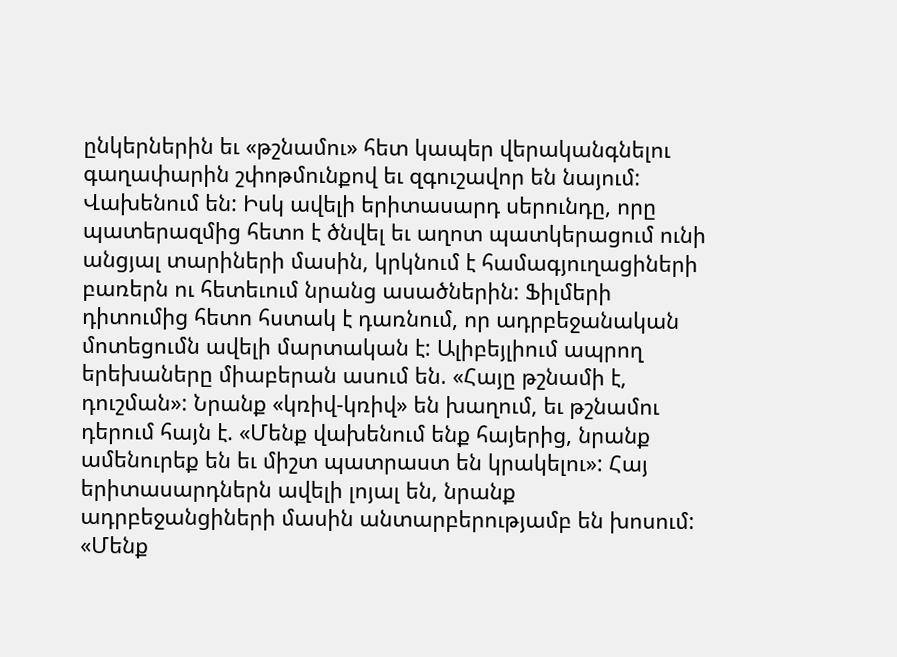ընկերներին եւ «թշնամու» հետ կապեր վերականգնելու գաղափարին շփոթմունքով եւ զգուշավոր են նայում: Վախենում են: Իսկ ավելի երիտասարդ սերունդը, որը պատերազմից հետո է ծնվել եւ աղոտ պատկերացում ունի անցյալ տարիների մասին, կրկնում է համագյուղացիների բառերն ու հետեւում նրանց ասածներին: Ֆիլմերի դիտումից հետո հստակ է դառնում, որ ադրբեջանական մոտեցումն ավելի մարտական է: Ալիբեյլիում ապրող երեխաները միաբերան ասում են. «Հայը թշնամի է, դուշման»: Նրանք «կռիվ-կռիվ» են խաղում, եւ թշնամու դերում հայն է. «Մենք վախենում ենք հայերից, նրանք ամենուրեք են եւ միշտ պատրաստ են կրակելու»: Հայ երիտասարդներն ավելի լոյալ են, նրանք ադրբեջանցիների մասին անտարբերությամբ են խոսում: «Մենք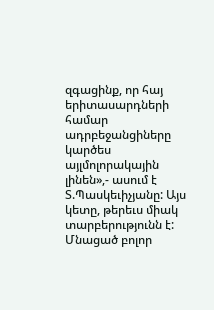զգացինք, որ հայ երիտասարդների համար ադրբեջանցիները կարծես այլմոլորակային լինեն»,- ասում է Տ.Պասկեւիչյանը: Այս կետը, թերեւս միակ տարբերությունն է: Մնացած բոլոր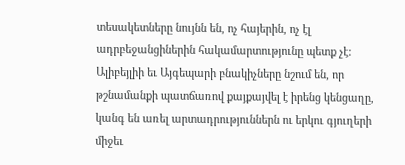տեսակետները նույնն են, ոչ հայերին, ոչ էլ ադրբեջանցիներին հակամարտությունը պետք չէ: Ալիբեյլիի եւ Այգեպարի բնակիչները նշում են, որ թշնամանքի պատճառով քայքայվել է իրենց կենցաղը, կանգ են առել արտադրություններն ու երկու գյուղերի միջեւ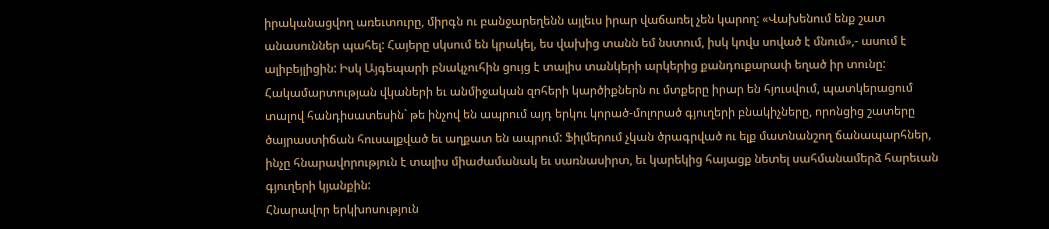իրականացվող առեւտուրը, միրգն ու բանջարեղենն այլեւս իրար վաճառել չեն կարող: «Վախենում ենք շատ անասուններ պահել: Հայերը սկսում են կրակել, ես վախից տանն եմ նստում, իսկ կովս սոված է մնում»,- ասում է ալիբեյլիցին: Իսկ Այգեպարի բնակչուհին ցույց է տալիս տանկերի արկերից քանդուքարափ եղած իր տունը: Հակամարտության վկաների եւ անմիջական զոհերի կարծիքներն ու մտքերը իրար են հյուսվում, պատկերացում տալով հանդիսատեսին` թե ինչով են ապրում այդ երկու կորած-մոլորած գյուղերի բնակիչները, որոնցից շատերը ծայրաստիճան հուսալքված եւ աղքատ են ապրում: Ֆիլմերում չկան ծրագրված ու ելք մատնանշող ճանապարհներ, ինչը հնարավորություն է տալիս միաժամանակ եւ սառնասիրտ, եւ կարեկից հայացք նետել սահմանամերձ հարեւան գյուղերի կյանքին:
Հնարավոր երկխոսություն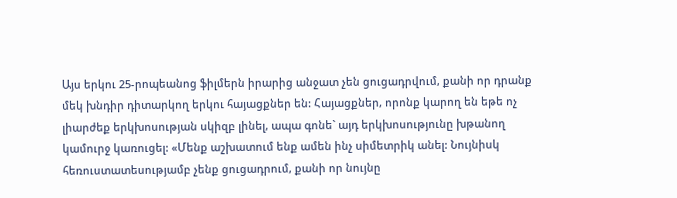Այս երկու 25-րոպեանոց ֆիլմերն իրարից անջատ չեն ցուցադրվում, քանի որ դրանք մեկ խնդիր դիտարկող երկու հայացքներ են: Հայացքներ, որոնք կարող են եթե ոչ լիարժեք երկխոսության սկիզբ լինել, ապա գոնե` այդ երկխոսությունը խթանող կամուրջ կառուցել: «Մենք աշխատում ենք ամեն ինչ սիմետրիկ անել: Նույնիսկ հեռուստատեսությամբ չենք ցուցադրում, քանի որ նույնը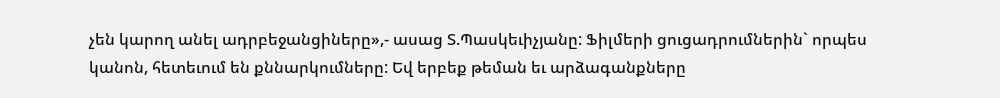չեն կարող անել ադրբեջանցիները»,- ասաց Տ.Պասկեւիչյանը: Ֆիլմերի ցուցադրումներին` որպես կանոն, հետեւում են քննարկումները: Եվ երբեք թեման եւ արձագանքները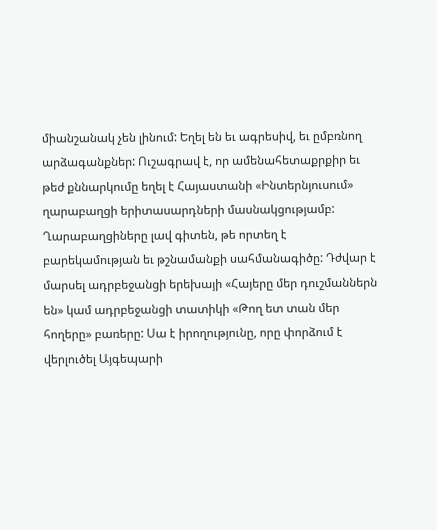միանշանակ չեն լինում: Եղել են եւ ագրեսիվ, եւ ըմբռնող արձագանքներ: Ուշագրավ է, որ ամենահետաքրքիր եւ թեժ քննարկումը եղել է Հայաստանի «Ինտերնյուսում» ղարաբաղցի երիտասարդների մասնակցությամբ: Ղարաբաղցիները լավ գիտեն, թե որտեղ է բարեկամության եւ թշնամանքի սահմանագիծը: Դժվար է մարսել ադրբեջանցի երեխայի «Հայերը մեր դուշմաններն են» կամ ադրբեջանցի տատիկի «Թող ետ տան մեր հողերը» բառերը: Սա է իրողությունը, որը փորձում է վերլուծել Այգեպարի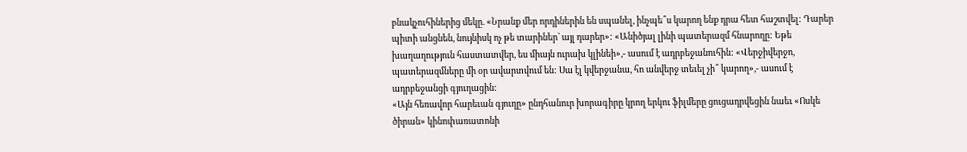բնակչուհիներից մեկը. «Նրանք մեր որդիներին են սպանել, ինչպե՞ս կարող ենք դրա հետ հաշտվել: Դարեր պիտի անցնեն, նույնիսկ ոչ թե տարիներ` այլ դարեր»: «Անիծյալ լինի պատերազմ հնարողը: Եթե խաղաղություն հաստատվեր, ես միայն ուրախ կլինեի»,- ասում է ադրբեջանուհին: «Վերջիվերջո, պատերազմները մի օր ավարտվում են: Սա էլ կվերջանա, հո անվերջ տեւել չի՞ կարող»,- ասում է ադրբեջանցի գյուղացին:
«Այն հեռավոր հարեւան գյուղը» ընդհանուր խորագիրը կրող երկու ֆիլմերը ցուցադրվեցին նաեւ «Ոսկե ծիրան» կինոփառատոնի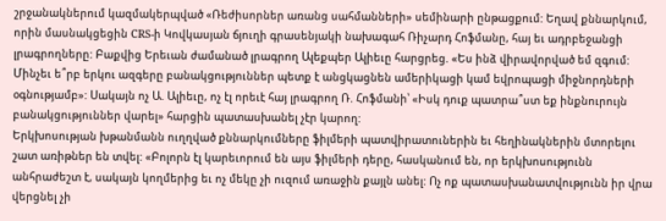շրջանակներում կազմակերպված «Ռեժիսորներ առանց սահմանների» սեմինարի ընթացքում: Եղավ քննարկում, որին մասնակցեցին CRS-ի Կովկասյան ճյուղի գրասենյակի նախագահ Ռիչարդ Հոֆմանը, հայ եւ ադրբեջանցի լրագրողները: Բաքվից Երեւան ժամանած լրագրող Ալեքպեր Ալիեւը հարցրեց. «Ես ինձ վիրավորված եմ զգում: Մինչեւ ե՞րբ երկու ազգերը բանակցություններ պետք է անցկացնեն ամերիկացի կամ եվրոպացի միջնորդների օգնությամբ»: Սակայն ոչ Ա. Ալիեւը, ոչ էլ որեւէ հայ լրագրող Ռ. Հոֆմանի՝ «Իսկ դուք պատրա՞ստ եք ինքնուրույն բանակցություններ վարել» հարցին պատասխանել չէր կարող:
Երկխոսության խթանմանն ուղղված քննարկումները ֆիլմերի պատվիրատուներին եւ հեղինակներին մտորելու շատ առիթներ են տվել: «Բոլորն էլ կարեւորում են այս ֆիլմերի դերը, հասկանում են, որ երկխոսությունն անհրաժեշտ է, սակայն կողմերից եւ ոչ մեկը չի ուզում առաջին քայլն անել: Ոչ ոք պատասխանատվությունն իր վրա վերցնել չի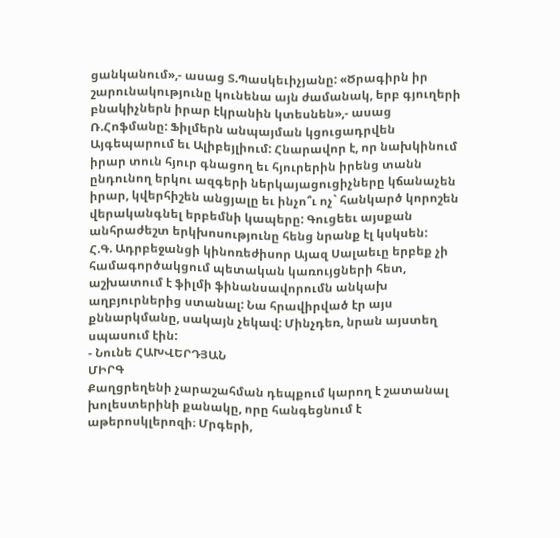ցանկանում»,- ասաց Տ.Պասկեւիչյանը: «Ծրագիրն իր շարունակությունը կունենա այն ժամանակ, երբ գյուղերի բնակիչներն իրար էկրանին կտեսնեն»,- ասաց Ռ.Հոֆմանը: Ֆիլմերն անպայման կցուցադրվեն Այգեպարում եւ Ալիբեյլիում: Հնարավոր է, որ նախկինում իրար տուն հյուր գնացող եւ հյուրերին իրենց տանն ընդունող երկու ազգերի ներկայացուցիչները կճանաչեն իրար, կվերհիշեն անցյալը եւ ինչո՞ւ ոչ` հանկարծ կորոշեն վերականգնել երբեմնի կապերը: Գուցեեւ այսքան անհրաժեշտ երկխոսությունը հենց նրանք էլ կսկսեն:
Հ.Գ. Ադրբեջանցի կինոռեժիսոր Այազ Սալաեւը երբեք չի համագործակցում պետական կառույցների հետ, աշխատում է ֆիլմի ֆինանսավորումն անկախ աղբյուրներից ստանալ: Նա հրավիրված էր այս քննարկմանը, սակայն չեկավ: Մինչդեռ, նրան այստեղ սպասում էին:
- Նունե ՀԱԽՎԵՐԴՅԱՆ
ՄԻՐԳ
Քաղցրեղենի չարաշահման դեպքում կարող է շատանալ խոլեստերինի քանակը, որը հանգեցնում է աթերոսկլերոզի։ Մրգերի,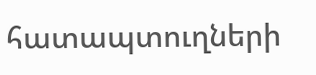հատապտուղների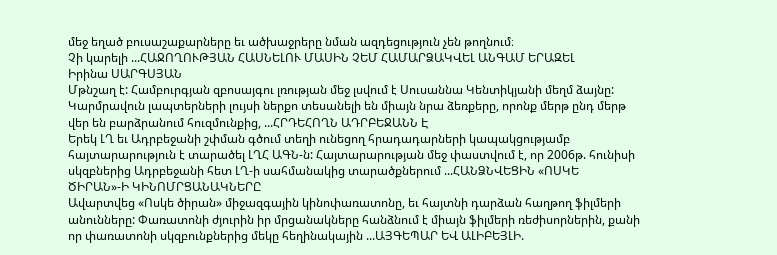մեջ եղած բուսաշաքարները եւ ածխաջրերը նման ազդեցություն չեն թողնում։
Չի կարելի ...ՀԱՋՈՂՈՒԹՅԱՆ ՀԱՍՆԵԼՈՒ ՄԱՍԻՆ ՉԵՄ ՀԱՄԱՐՁԱԿՎԵԼ ԱՆԳԱՄ ԵՐԱԶԵԼ
Իրինա ՍԱՐԳՍՅԱՆ
Մթնշաղ է: Համբուրգյան զբոսայգու լռության մեջ լսվում է Սուսաննա Կենտիկյանի մեղմ ձայնը: Կարմրավուն լապտերների լույսի ներքո տեսանելի են միայն նրա ձեռքերը, որոնք մերթ ընդ մերթ վեր են բարձրանում հուզմունքից, ...ՀՐԴԵՀՈՂՆ ԱԴՐԲԵՋԱՆՆ Է
Երեկ ԼՂ եւ Ադրբեջանի շփման գծում տեղի ունեցող հրադադարների կապակցությամբ հայտարարություն է տարածել ԼՂՀ ԱԳՆ-ն: Հայտարարության մեջ փաստվում է, որ 2006թ. հունիսի սկզբներից Ադրբեջանի հետ ԼՂ-ի սահմանակից տարածքներում ...ՀԱՆՁՆՎԵՑԻՆ «ՈՍԿԵ ԾԻՐԱՆ»-Ի ԿԻՆՈՄՐՑԱՆԱԿՆԵՐԸ
Ավարտվեց «Ոսկե ծիրան» միջազգային կինոփառատոնը, եւ հայտնի դարձան հաղթող ֆիլմերի անունները: Փառատոնի ժյուրին իր մրցանակները հանձնում է միայն ֆիլմերի ռեժիսորներին, քանի որ փառատոնի սկզբունքներից մեկը հեղինակային ...ԱՅԳԵՊԱՐ ԵՎ ԱԼԻԲԵՅԼԻ.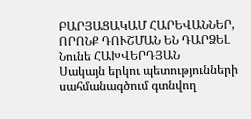ԲԱՐՅԱՑԱԿԱՄ ՀԱՐԵՎԱՆՆԵՐ, ՈՐՈՆՔ ԴՈՒՇՄԱՆ ԵՆ ԴԱՐՁԵԼ
Նունե ՀԱԽՎԵՐԴՅԱՆ
Սակայն երկու պետությունների սահմանագծում գտնվող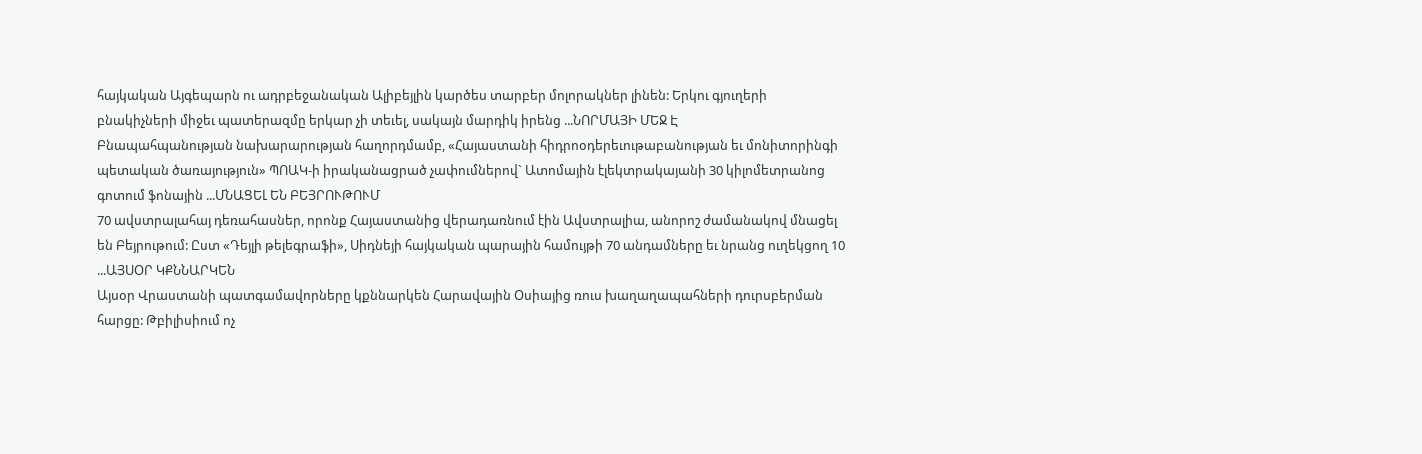հայկական Այգեպարն ու ադրբեջանական Ալիբեյլին կարծես տարբեր մոլորակներ լինեն: Երկու գյուղերի բնակիչների միջեւ պատերազմը երկար չի տեւել, սակայն մարդիկ իրենց ...ՆՈՐՄԱՅԻ ՄԵՋ Է
Բնապահպանության նախարարության հաղորդմամբ, «Հայաստանի հիդրոօդերեւութաբանության եւ մոնիտորինգի պետական ծառայություն» ՊՈԱԿ-ի իրականացրած չափումներով` Ատոմային էլեկտրակայանի 30 կիլոմետրանոց գոտում ֆոնային ...ՄՆԱՑԵԼ ԵՆ ԲԵՅՐՈՒԹՈՒՄ
70 ավստրալահայ դեռահասներ, որոնք Հայաստանից վերադառնում էին Ավստրալիա, անորոշ ժամանակով մնացել են Բեյրութում: Ըստ «Դեյլի թելեգրաֆի», Սիդնեյի հայկական պարային համույթի 70 անդամները եւ նրանց ուղեկցող 10 ...ԱՅՍՕՐ ԿՔՆՆԱՐԿԵՆ
Այսօր Վրաստանի պատգամավորները կքննարկեն Հարավային Օսիայից ռուս խաղաղապահների դուրսբերման հարցը: Թբիլիսիում ոչ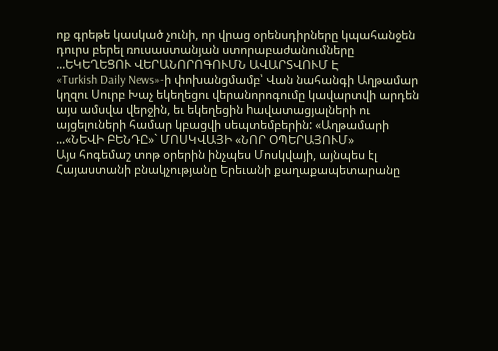ոք գրեթե կասկած չունի, որ վրաց օրենսդիրները կպահանջեն դուրս բերել ռուսաստանյան ստորաբաժանումները ...ԵԿԵՂԵՑՈՒ ՎԵՐԱՆՈՐՈԳՈՒՄՆ ԱՎԱՐՏՎՈՒՄ Է
«Turkish Daily News»-ի փոխանցմամբ՝ Վան նահանգի Աղթամար կղզու Սուրբ Խաչ եկեղեցու վերանորոգումը կավարտվի արդեն այս ամսվա վերջին, եւ եկեղեցին hավատացյալների ու այցելուների համար կբացվի սեպտեմբերին: «Աղթամարի ...«ՆԵՎԻ ԲԵՆԴԸ»` ՄՈՍԿՎԱՅԻ «ՆՈՐ ՕՊԵՐԱՅՈՒՄ»
Այս հոգեմաշ տոթ օրերին ինչպես Մոսկվայի, այնպես էլ Հայաստանի բնակչությանը Երեւանի քաղաքապետարանը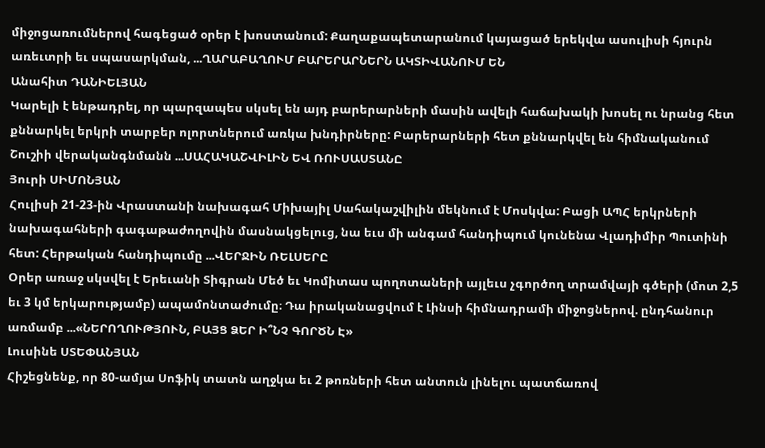միջոցառումներով հագեցած օրեր է խոստանում: Քաղաքապետարանում կայացած երեկվա ասուլիսի հյուրն առեւտրի եւ սպասարկման, ...ՂԱՐԱԲԱՂՈՒՄ ԲԱՐԵՐԱՐՆԵՐՆ ԱԿՏԻՎԱՆՈՒՄ ԵՆ
Անահիտ ԴԱՆԻԵԼՅԱՆ
Կարելի է ենթադրել, որ պարզապես սկսել են այդ բարերարների մասին ավելի հաճախակի խոսել ու նրանց հետ քննարկել երկրի տարբեր ոլորտներում առկա խնդիրները: Բարերարների հետ քննարկվել են հիմնականում Շուշիի վերականգնմանն ...ՍԱՀԱԿԱՇՎԻԼԻՆ ԵՎ ՌՈՒՍԱՍՏԱՆԸ
Յուրի ՍԻՄՈՆՅԱՆ
Հուլիսի 21-23-ին Վրաստանի նախագահ Միխայիլ Սահակաշվիլին մեկնում է Մոսկվա: Բացի ԱՊՀ երկրների նախագահների գագաթաժողովին մասնակցելուց, նա եւս մի անգամ հանդիպում կունենա Վլադիմիր Պուտինի հետ: Հերթական հանդիպումը ...ՎԵՐՋԻՆ ՌԵԼՍԵՐԸ
Օրեր առաջ սկսվել է Երեւանի Տիգրան Մեծ եւ Կոմիտաս պողոտաների այլեւս չգործող տրամվայի գծերի (մոտ 2,5 եւ 3 կմ երկարությամբ) ապամոնտաժումը։ Դա իրականացվում է Լինսի հիմնադրամի միջոցներով. ընդհանուր առմամբ ...«ՆԵՐՈՂՈՒԹՅՈՒՆ, ԲԱՅՑ ՁԵՐ Ի՞ՆՉ ԳՈՐԾՆ Է»
Լուսինե ՍՏԵՓԱՆՅԱՆ
Հիշեցնենք, որ 80-ամյա Սոֆիկ տատն աղջկա եւ 2 թոռների հետ անտուն լինելու պատճառով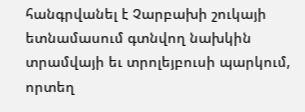հանգրվանել է Չարբախի շուկայի ետնամասում գտնվող նախկին տրամվայի եւ տրոլեյբուսի պարկում, որտեղ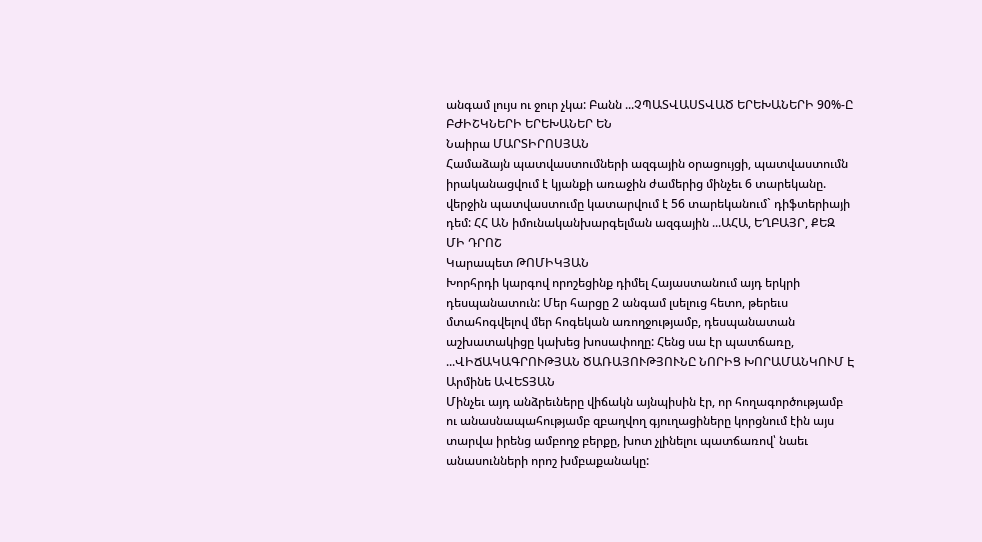անգամ լույս ու ջուր չկա: Բանն ...ՉՊԱՏՎԱՍՏՎԱԾ ԵՐԵԽԱՆԵՐԻ 90%-Ը ԲԺԻՇԿՆԵՐԻ ԵՐԵԽԱՆԵՐ ԵՆ
Նաիրա ՄԱՐՏԻՐՈՍՅԱՆ
Համաձայն պատվաստումների ազգային օրացույցի, պատվաստումն իրականացվում է կյանքի առաջին ժամերից մինչեւ 6 տարեկանը. վերջին պատվաստումը կատարվում է 56 տարեկանում` դիֆտերիայի դեմ: ՀՀ ԱՆ իմունականխարգելման ազգային ...ԱՀԱ, ԵՂԲԱՅՐ, ՔԵԶ ՄԻ ԴՐՈՇ
Կարապետ ԹՈՄԻԿՅԱՆ
Խորհրդի կարգով որոշեցինք դիմել Հայաստանում այդ երկրի դեսպանատուն: Մեր հարցը 2 անգամ լսելուց հետո, թերեւս մտահոգվելով մեր հոգեկան առողջությամբ, դեսպանատան աշխատակիցը կախեց խոսափողը: Հենց սա էր պատճառը, ...ՎԻՃԱԿԱԳՐՈՒԹՅԱՆ ԾԱՌԱՅՈՒԹՅՈՒՆԸ ՆՈՐԻՑ ԽՈՐԱՄԱՆԿՈՒՄ Է
Արմինե ԱՎԵՏՅԱՆ
Մինչեւ այդ անձրեւները վիճակն այնպիսին էր, որ հողագործությամբ ու անասնապահությամբ զբաղվող գյուղացիները կորցնում էին այս տարվա իրենց ամբողջ բերքը, խոտ չլինելու պատճառով՝ նաեւ անասունների որոշ խմբաքանակը: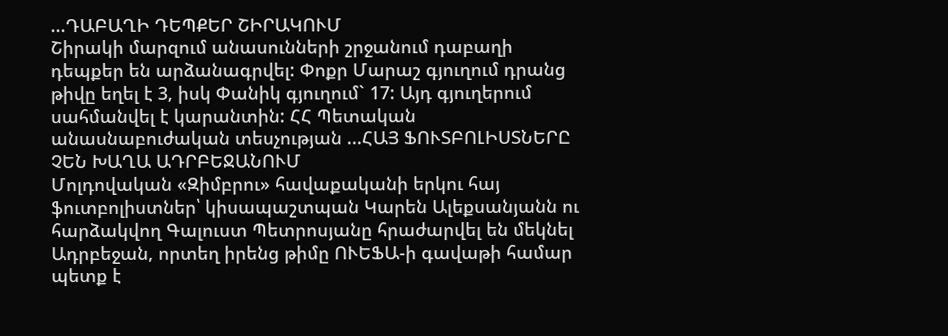...ԴԱԲԱՂԻ ԴԵՊՔԵՐ ՇԻՐԱԿՈՒՄ
Շիրակի մարզում անասունների շրջանում դաբաղի դեպքեր են արձանագրվել: Փոքր Մարաշ գյուղում դրանց թիվը եղել է 3, իսկ Փանիկ գյուղում` 17: Այդ գյուղերում սահմանվել է կարանտին: ՀՀ Պետական անասնաբուժական տեսչության ...ՀԱՅ ՖՈՒՏԲՈԼԻՍՏՆԵՐԸ ՉԵՆ ԽԱՂԱ ԱԴՐԲԵՋԱՆՈՒՄ
Մոլդովական «Զիմբրու» հավաքականի երկու հայ ֆուտբոլիստներ՝ կիսապաշտպան Կարեն Ալեքսանյանն ու հարձակվող Գալուստ Պետրոսյանը հրաժարվել են մեկնել Ադրբեջան, որտեղ իրենց թիմը ՈՒԵՖԱ-ի գավաթի համար պետք է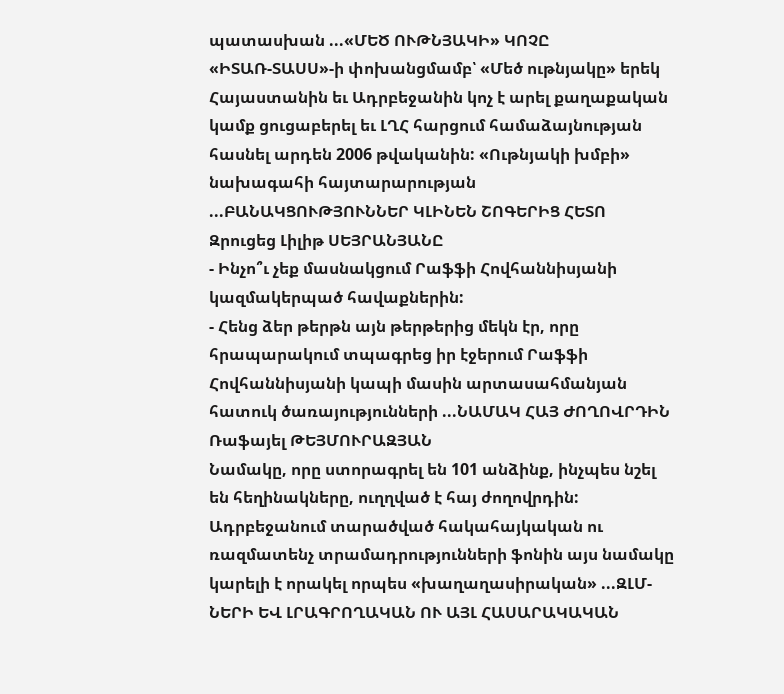պատասխան ...«ՄԵԾ ՈՒԹՆՅԱԿԻ» ԿՈՉԸ
«ԻՏԱՌ-ՏԱՍՍ»-ի փոխանցմամբ՝ «Մեծ ութնյակը» երեկ Հայաստանին եւ Ադրբեջանին կոչ է արել քաղաքական կամք ցուցաբերել եւ ԼՂՀ հարցում համաձայնության հասնել արդեն 2006 թվականին: «Ութնյակի խմբի» նախագահի հայտարարության ...ԲԱՆԱԿՑՈՒԹՅՈՒՆՆԵՐ ԿԼԻՆԵՆ ՇՈԳԵՐԻՑ ՀԵՏՈ
Զրուցեց Լիլիթ ՍԵՅՐԱՆՅԱՆԸ
- Ինչո՞ւ չեք մասնակցում Րաֆֆի Հովհաննիսյանի կազմակերպած հավաքներին:
- Հենց ձեր թերթն այն թերթերից մեկն էր, որը հրապարակում տպագրեց իր էջերում Րաֆֆի Հովհաննիսյանի կապի մասին արտասահմանյան հատուկ ծառայությունների ...ՆԱՄԱԿ ՀԱՅ ԺՈՂՈՎՐԴԻՆ
Ռաֆայել ԹԵՅՄՈՒՐԱԶՅԱՆ
Նամակը, որը ստորագրել են 101 անձինք, ինչպես նշել են հեղինակները, ուղղված է հայ ժողովրդին: Ադրբեջանում տարածված հակահայկական ու ռազմատենչ տրամադրությունների ֆոնին այս նամակը կարելի է որակել որպես «խաղաղասիրական» ...ԶԼՄ-ՆԵՐԻ ԵՎ ԼՐԱԳՐՈՂԱԿԱՆ ՈՒ ԱՅԼ ՀԱՍԱՐԱԿԱԿԱՆ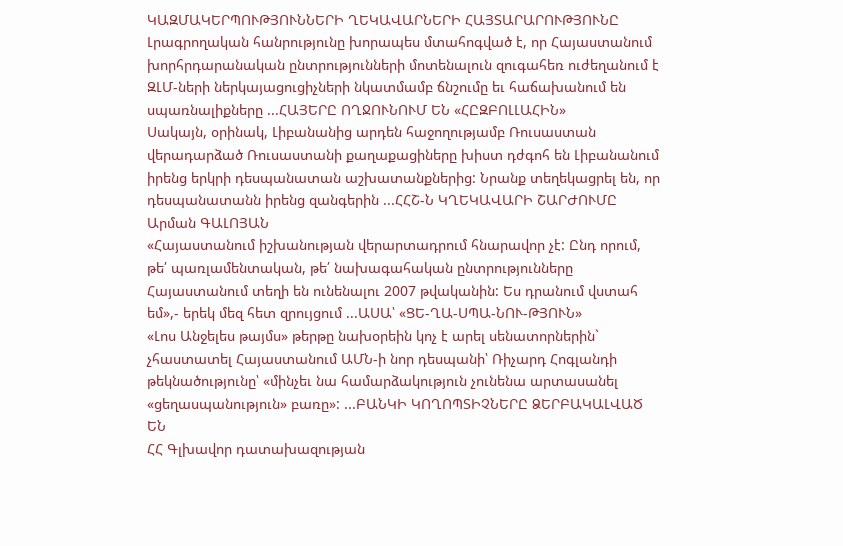ԿԱԶՄԱԿԵՐՊՈՒԹՅՈՒՆՆԵՐԻ ՂԵԿԱՎԱՐՆԵՐԻ ՀԱՅՏԱՐԱՐՈՒԹՅՈՒՆԸ
Լրագրողական հանրությունը խորապես մտահոգված է, որ Հայաստանում խորհրդարանական ընտրությունների մոտենալուն զուգահեռ ուժեղանում է ԶԼՄ-ների ներկայացուցիչների նկատմամբ ճնշումը եւ հաճախանում են սպառնալիքները ...ՀԱՅԵՐԸ ՈՂՋՈՒՆՈՒՄ ԵՆ «ՀԸԶԲՈԼԼԱՀԻՆ»
Սակայն, օրինակ, Լիբանանից արդեն հաջողությամբ Ռուսաստան վերադարձած Ռուսաստանի քաղաքացիները խիստ դժգոհ են Լիբանանում իրենց երկրի դեսպանատան աշխատանքներից: Նրանք տեղեկացրել են, որ դեսպանատանն իրենց զանգերին ...ՀՀՇ-Ն ԿՂԵԿԱՎԱՐԻ ՇԱՐԺՈՒՄԸ
Արման ԳԱԼՈՅԱՆ
«Հայաստանում իշխանության վերարտադրում հնարավոր չէ: Ընդ որում, թե՛ պառլամենտական, թե՛ նախագահական ընտրությունները Հայաստանում տեղի են ունենալու 2007 թվականին: Ես դրանում վստահ եմ»,- երեկ մեզ հետ զրույցում ...ԱՍԱ՝ «ՑԵ-ՂԱ-ՍՊԱ-ՆՈՒ-ԹՅՈՒՆ»
«Լոս Անջելես թայմս» թերթը նախօրեին կոչ է արել սենատորներին` չհաստատել Հայաստանում ԱՄՆ-ի նոր դեսպանի՝ Ռիչարդ Հոգլանդի թեկնածությունը՝ «մինչեւ նա համարձակություն չունենա արտասանել «ցեղասպանություն» բառը»: ...ԲԱՆԿԻ ԿՈՂՈՊՏԻՉՆԵՐԸ ՁԵՐԲԱԿԱԼՎԱԾ ԵՆ
ՀՀ Գլխավոր դատախազության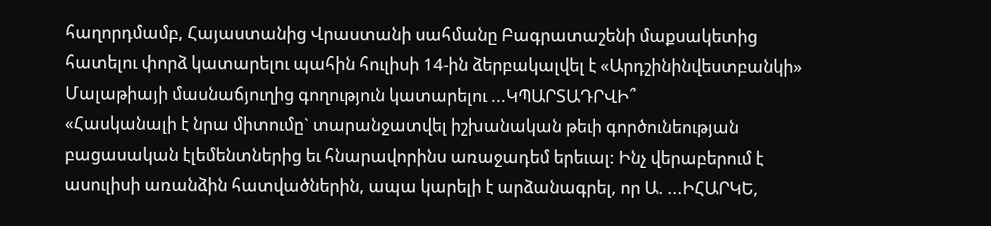հաղորդմամբ, Հայաստանից Վրաստանի սահմանը Բագրատաշենի մաքսակետից հատելու փորձ կատարելու պահին հուլիսի 14-ին ձերբակալվել է «Արդշինինվեստբանկի» Մալաթիայի մասնաճյուղից գողություն կատարելու ...ԿՊԱՐՏԱԴՐՎԻ՞
«Հասկանալի է նրա միտումը` տարանջատվել իշխանական թեւի գործունեության բացասական էլեմենտներից եւ հնարավորինս առաջադեմ երեւալ: Ինչ վերաբերում է ասուլիսի առանձին հատվածներին, ապա կարելի է արձանագրել, որ Ա. ...ԻՀԱՐԿԵ,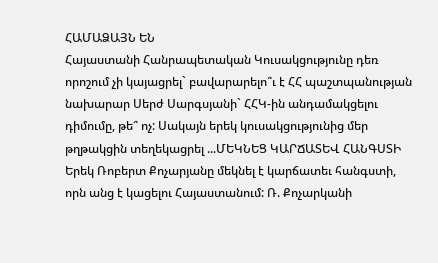ՀԱՄԱՁԱՅՆ ԵՆ
Հայաստանի Հանրապետական Կուսակցությունը դեռ որոշում չի կայացրել` բավարարելո՞ւ է ՀՀ պաշտպանության նախարար Սերժ Սարգսյանի` ՀՀԿ-ին անդամակցելու դիմումը, թե՞ ոչ: Սակայն երեկ կուսակցությունից մեր թղթակցին տեղեկացրել ...ՄԵԿՆԵՑ ԿԱՐՃԱՏԵՎ ՀԱՆԳՍՏԻ
Երեկ Ռոբերտ Քոչարյանը մեկնել է կարճատեւ հանգստի, որն անց է կացելու Հայաստանում: Ռ. Քոչարկանի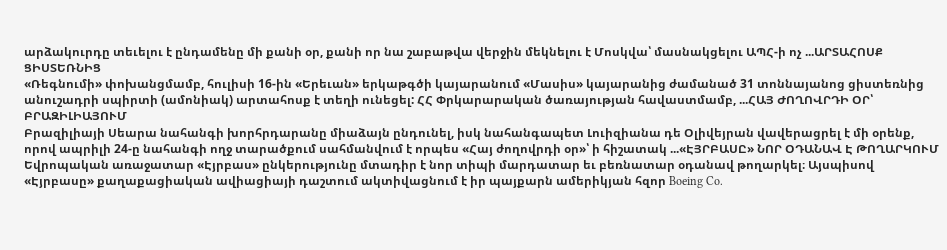արձակուրդը տեւելու է ընդամենը մի քանի օր, քանի որ նա շաբաթվա վերջին մեկնելու է Մոսկվա՝ մասնակցելու ԱՊՀ-ի ոչ ...ԱՐՏԱՀՈՍՔ ՑԻՍՏԵՌՆԻՑ
«Ռեգնումի» փոխանցմամբ, հուլիսի 16-ին «Երեւան» երկաթգծի կայարանում «Մասիս» կայարանից ժամանած 31 տոննայանոց ցիստեռնից անուշադրի սպիրտի (ամոնիակ) արտահոսք է տեղի ունեցել: ՀՀ Փրկարարական ծառայության հավաստմամբ, ...ՀԱՅ ԺՈՂՈՎՐԴԻ ՕՐ՝ ԲՐԱԶԻԼԻԱՅՈՒՄ
Բրազիլիայի Սեարա նահանգի խորհրդարանը միաձայն ընդունել, իսկ նահանգապետ Լուիզիանա դե Օլիվեյրան վավերացրել է մի օրենք, որով ապրիլի 24-ը նահանգի ողջ տարածքում սահմանվում է որպես «Հայ ժողովրդի օր»՝ ի հիշատակ ...«ԷՅՐԲԱՍԸ» ՆՈՐ ՕԴԱՆԱՎ Է ԹՈՂԱՐԿՈՒՄ
Եվրոպական առաջատար «Էյրբաս» ընկերությունը մտադիր է նոր տիպի մարդատար եւ բեռնատար օդանավ թողարկել։ Այսպիսով «Էյրբասը» քաղաքացիական ավիացիայի դաշտում ակտիվացնում է իր պայքարն ամերիկյան հզոր Boeing Co.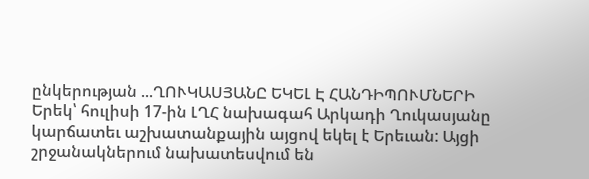ընկերության ...ՂՈՒԿԱՍՅԱՆԸ ԵԿԵԼ Է ՀԱՆԴԻՊՈՒՄՆԵՐԻ
Երեկ՝ հուլիսի 17-ին ԼՂՀ նախագահ Արկադի Ղուկասյանը կարճատեւ աշխատանքային այցով եկել է Երեւան: Այցի շրջանակներում նախատեսվում են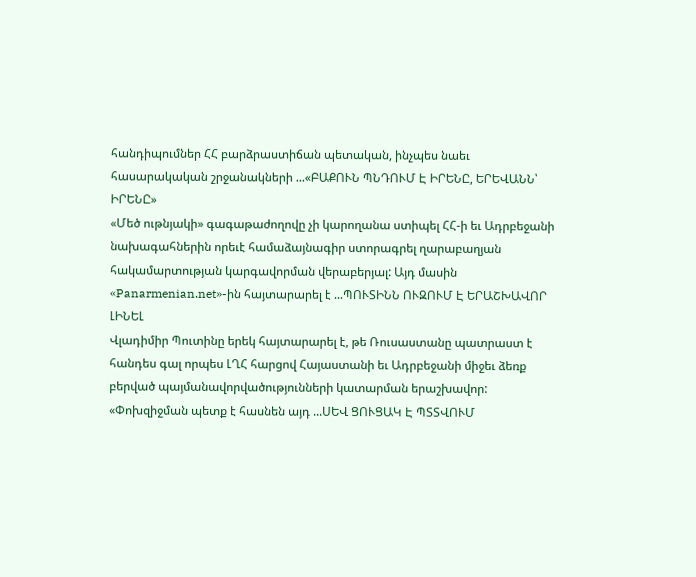հանդիպումներ ՀՀ բարձրաստիճան պետական, ինչպես նաեւ հասարակական շրջանակների ...«ԲԱՔՈՒՆ ՊՆԴՈՒՄ Է ԻՐԵՆԸ, ԵՐԵՎԱՆՆ՝ ԻՐԵՆԸ»
«Մեծ ութնյակի» գագաթաժողովը չի կարողանա ստիպել ՀՀ-ի եւ Ադրբեջանի նախագահներին որեւէ համաձայնագիր ստորագրել ղարաբաղյան հակամարտության կարգավորման վերաբերյալ: Այդ մասին «Panarmenian.net»-ին հայտարարել է ...ՊՈՒՏԻՆՆ ՈՒԶՈՒՄ Է ԵՐԱՇԽԱՎՈՐ ԼԻՆԵԼ
Վլադիմիր Պուտինը երեկ հայտարարել է, թե Ռուսաստանը պատրաստ է հանդես գալ որպես ԼՂՀ հարցով Հայաստանի եւ Ադրբեջանի միջեւ ձեռք բերված պայմանավորվածությունների կատարման երաշխավոր: «Փոխզիջման պետք է հասնեն այդ ...ՍԵՎ ՑՈՒՑԱԿ Է ՊՏՏՎՈՒՄ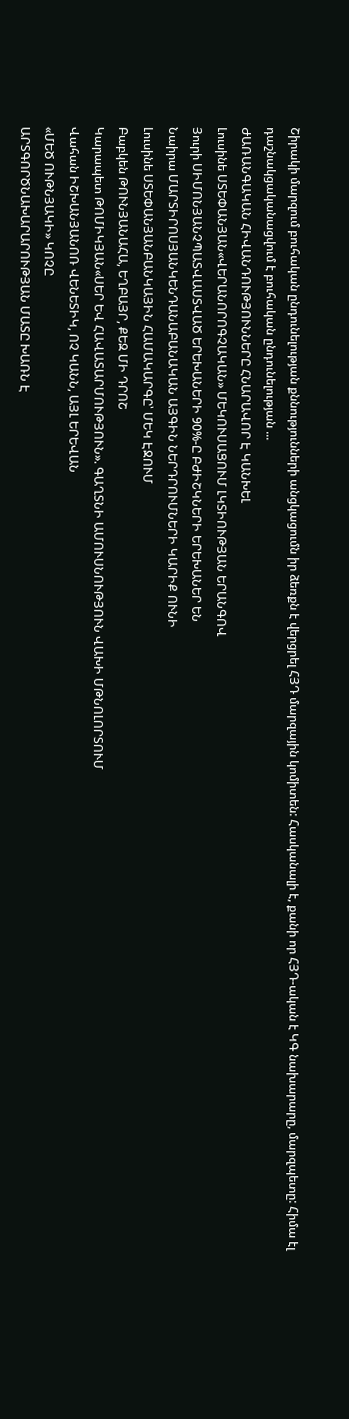Շիրակի մարզում բուհական ընդունելության քննությունների անցկացումն իր ձեռքն է վերցրել ՀՅԴ մարզային կոմիտեն: Հասկանալի է, քանի որ ՀՅԴ-ական է ԿԳ նախարարը, մարզպետը: Հիմա էլ դաշնակցականացվում է բուհական ընդունելության ...
ԺԱՌԱՆԳԱԿԱՆ ՀԻՎԱՆԴՈՒԹՅՈՒՆՆԵՐԸ ՀՆԱՐԱՎՈՐ Է ԿԱՆԽԵԼ
Լուսինե ՍՏԵՓԱՆՅԱՆ«ՎԵՐԱՆՈՐՈԳՉԱԿԱՆ» ՄԵԿՈՒՍԱՑՈՒՄ ԼԿՏԻՈՒԹՅԱՆ ԵՐԱՆԳՈՎ
Յուրի ՍԻՄՈՆՅԱՆՉՊԱՏՎԱՍՏՎԱԾ ԵՐԵԽԱՆԵՐԻ 90%-Ը ԲԺԻՇԿՆԵՐԻ ԵՐԵԽԱՆԵՐ ԵՆ
Նաիրա ՄԱՐՏԻՐՈՍՅԱՆԿԵՆԴԱՆԱԲԱՆԱԿԱՆ ԱՅԳԻՆ ՆԵՐԴՐՈՒՄՆԵՐԻ ԿԱՐԻՔ ՈՒՆԻ
Լուսինե ՍՏԵՓԱՆՅԱՆԲԱՆԿԱՅԻՆ ՀԱՄԱԿԱՐԳԸ՝ ՄԵԿ ԷՋՈՒՄ
Բաբկեն ԹՈՒՆՅԱՆԱՀԱ, ԵՂԲԱՅՐ, ՔԵԶ ՄԻ ԴՐՈՇ
Կարապետ ԹՈՄԻԿՅԱՆ«ՍԵՐ ԵՎ ՀԱՎԱՏԱՐՄՈՒԹՅՈՒՆ». ԳԱՂՏՆԻ ԱՄՈՒՍՆՈՒԹՅՈՒՆ ՎԱԽԻ ՄԹՆՈԼՈՐՏՈՒՄ
Վահան ԻՇԽԱՆՅԱՆՈՌ ՎԵՆԵՏԻԿ, ՈՉ ԿԱՆՆ, ԱՅԼ ԵՐԵՎԱՆ
«ՄԵԾ ՈՒԹՆՅԱԿԻ» ԿՈՉԸ
ԱՐՏԳՈՐԾՆԱԽԱՐԱՐՈՒԹՅԱՆ ՄԱՏԸ ԽԱՌՆ Է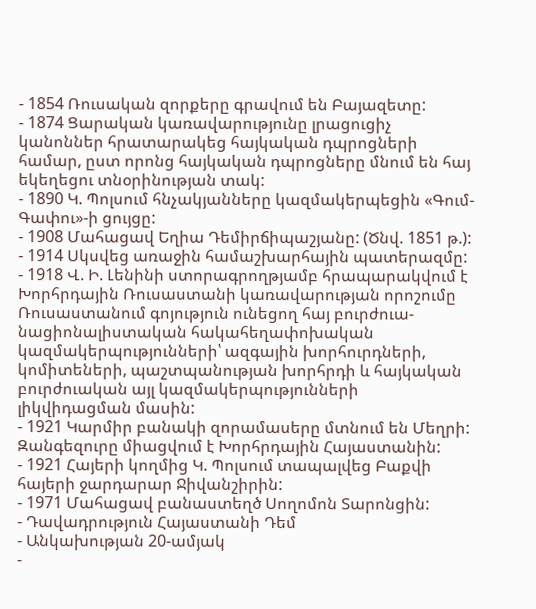- 1854 Ռուսական զորքերը գրավում են Բայազետը:
- 1874 Ցարական կառավարությունը լրացուցիչ կանոններ հրատարակեց հայկական դպրոցների համար, ըստ որոնց հայկական դպրոցները մնում են հայ եկեղեցու տնօրինության տակ:
- 1890 Կ. Պոլսում հնչակյանները կազմակերպեցին «Գում-Գափու»-ի ցույցը:
- 1908 Մահացավ Եղիա Դեմիրճիպաշյանը: (Ծնվ. 1851 թ.):
- 1914 Սկսվեց առաջին համաշխարհային պատերազմը:
- 1918 Վ. Ի. Լենինի ստորագրողթյամբ հրապարակվում է Խորհրդային Ռուսաստանի կառավարության որոշումը Ռուսաստանում գոյություն ունեցող հայ բուրժուա-նացիոնալիստական հակահեղափոխական կազմակերպությունների՝ ազգային խորհուրդների, կոմիտեների, պաշտպանության խորհրդի և հայկական բուրժուական այլ կազմակերպությունների լիկվիդացման մասին:
- 1921 Կարմիր բանակի զորամասերը մտնում են Մեղրի: Զանգեզուրը միացվում է Խորհրդային Հայաստանին:
- 1921 Հայերի կողմից Կ. Պոլսում տապալվեց Բաքվի հայերի ջարդարար Ջիվանշիրին:
- 1971 Մահացավ բանաստեղծ Սողոմոն Տարոնցին:
- Դավադրություն Հայաստանի Դեմ
- Անկախության 20-ամյակ
-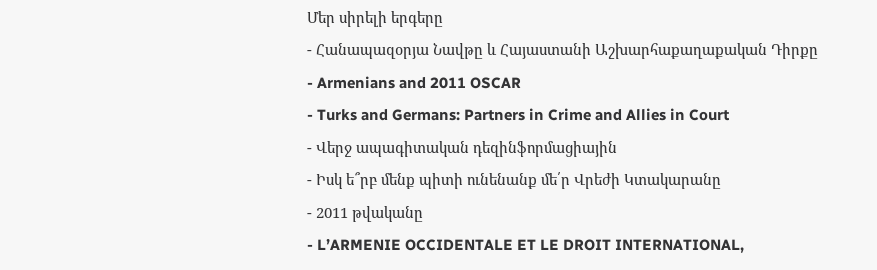Մեր սիրելի երգերը
- Հանապազօրյա Նավթը և Հայաստանի Աշխարհաքաղաքական Դիրքը
- Armenians and 2011 OSCAR
- Turks and Germans: Partners in Crime and Allies in Court
- Վերջ ապագիտական դեզինֆորմացիային
- Իսկ ե՞րբ մենք պիտի ունենանք մե՛ր Վրեժի Կտակարանը
- 2011 թվականը
- L’ARMENIE OCCIDENTALE ET LE DROIT INTERNATIONAL,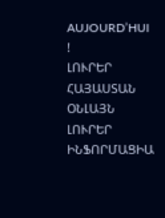AUJOURD’HUI !
ԼՈՒՐԵՐ ՀԱՅԱՍՏԱՆ
ՕՆԼԱՅՆ ԼՈՒՐԵՐ
ԻՆՖՈՐՄԱՑԻԱ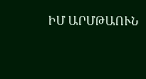ԻՄ ԱՐՄԹԱՈՒՆ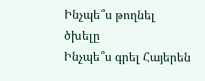Ինչպե՞ս թողնել ծխելը
Ինչպե՞ս գրել Հայերեն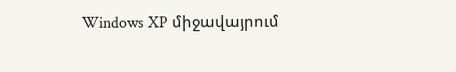Windows XP միջավայրում